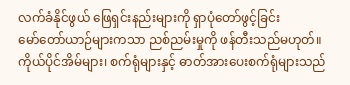လက်ခံနိုင်ဖွယ် ဖြေရှင်းနည်းများကို ရှာပုံတော်ဖွင့်ခြင်း
မော်တော်ယာဉ်များကသာ ညစ်ညမ်းမှုကို ဖန်တီးသည်မဟုတ်။ ကိုယ်ပိုင်အိမ်များ၊ စက်ရုံများနှင့် ဓာတ်အားပေးစက်ရုံများသည်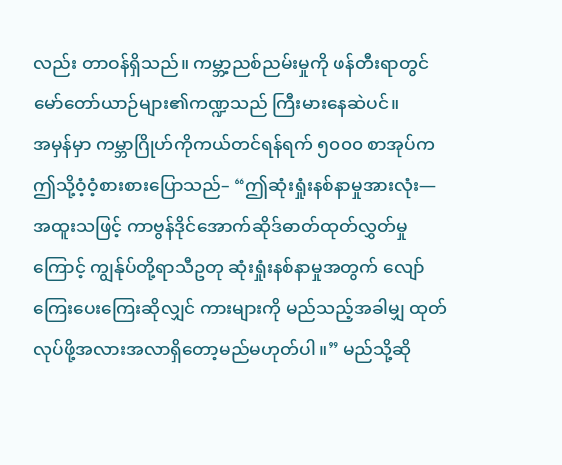လည်း တာဝန်ရှိသည်။ ကမ္ဘာ့ညစ်ညမ်းမှုကို ဖန်တီးရာတွင် မော်တော်ယာဉ်များ၏ကဏ္ဍသည် ကြီးမားနေဆဲပင်။
အမှန်မှာ ကမ္ဘာဂြိုဟ်ကိုကယ်တင်ရန်ရက် ၅၀၀၀ စာအုပ်က ဤသို့ဝံ့ဝံ့စားစားပြောသည်– “ဤဆုံးရှုံးနစ်နာမှုအားလုံး—အထူးသဖြင့် ကာဗွန်ဒိုင်အောက်ဆိုဒ်ဓာတ်ထုတ်လွှတ်မှုကြောင့် ကျွန်ုပ်တို့ရာသီဥတု ဆုံးရှုံးနစ်နာမှုအတွက် လျော်ကြေးပေးကြေးဆိုလျှင် ကားများကို မည်သည့်အခါမျှ ထုတ်လုပ်ဖို့အလားအလာရှိတော့မည်မဟုတ်ပါ။” မည်သို့ဆို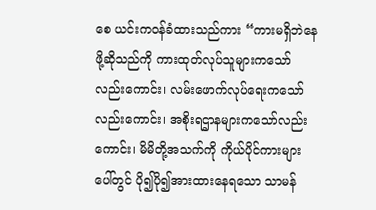စေ ယင်းကဝန်ခံထားသည်ကား “ကားမရှိဘဲနေဖို့ဆိုသည်ကို ကားထုတ်လုပ်သူများကသော်လည်းကောင်း၊ လမ်းဖောက်လုပ်ရေးကသော်လည်းကောင်း၊ အစိုးရဌာနများကသော်လည်းကောင်း၊ မိမိတို့အသက်ကို ကိုယ်ပိုင်ကားများပေါ်တွင် ပို၍ပို၍အားထားနေရသော သာမန်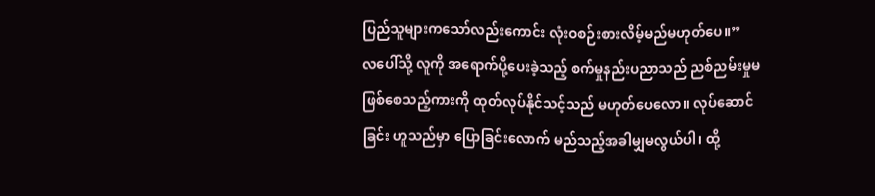ပြည်သူများကသော်လည်းကောင်း လုံးဝစဉ်းစားလိမ့်မည်မဟုတ်ပေ။”
လပေါ်သို့ လူကို အရောက်ပို့ပေးခဲ့သည့် စက်မှုနည်းပညာသည် ညစ်ညမ်းမှုမဖြစ်စေသည့်ကားကို ထုတ်လုပ်နိုင်သင့်သည် မဟုတ်ပေလော။ လုပ်ဆောင်ခြင်း ဟူသည်မှာ ပြောခြင်းလောက် မည်သည့်အခါမျှမလွယ်ပါ၊ ထို့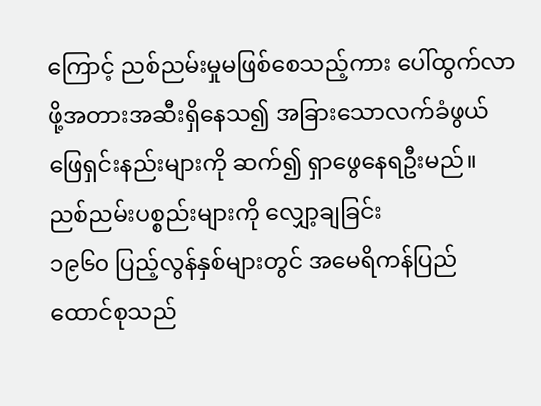ကြောင့် ညစ်ညမ်းမှုမဖြစ်စေသည့်ကား ပေါ်ထွက်လာဖို့အတားအဆီးရှိနေသ၍ အခြားသောလက်ခံဖွယ်ဖြေရှင်းနည်းများကို ဆက်၍ ရှာဖွေနေရဦးမည်။
ညစ်ညမ်းပစ္စည်းများကို လျှော့ချခြင်း
၁၉၆၀ ပြည့်လွန်နှစ်များတွင် အမေရိကန်ပြည်ထောင်စုသည်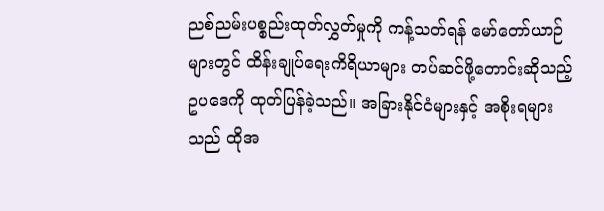ညစ်ညမ်းပစ္စည်းထုတ်လွှတ်မှုကို ကန့်သတ်ရန် မော်တော်ယာဉ်များတွင် ထိန်းချုပ်ရေးကိရိယာများ တပ်ဆင်ဖို့တောင်းဆိုသည့် ဥပဒေကို ထုတ်ပြန်ခဲ့သည်။ အခြားနိုင်ငံများနှင့် အစိုးရများသည် ထိုအ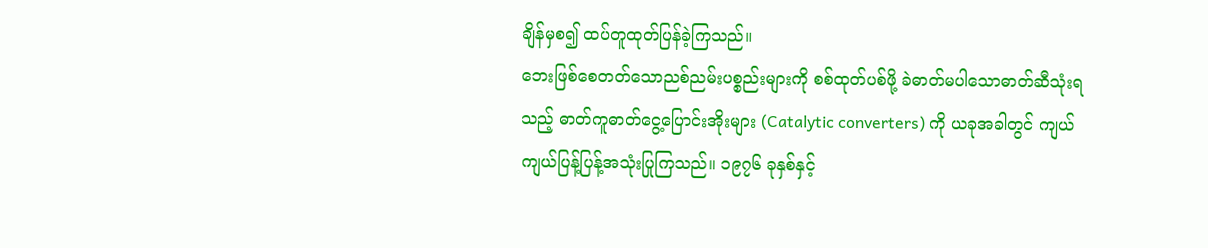ချိန်မှစ၍ ထပ်တူထုတ်ပြန်ခဲ့ကြသည်။
ဘေးဖြစ်စေတတ်သောညစ်ညမ်းပစ္စည်းများကို စစ်ထုတ်ပစ်ဖို့ ခဲဓာတ်မပါသောဓာတ်ဆီသုံးရသည့် ဓာတ်ကူဓာတ်ငွေ့ပြောင်းအိုးများ (Catalytic converters) ကို ယခုအခါတွင် ကျယ်ကျယ်ပြန့်ပြန့်အသုံးပြုကြသည်။ ၁၉၇၆ ခုနှစ်နှင့်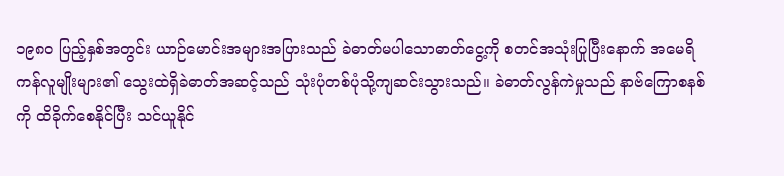၁၉၈၀ ပြည့်နှစ်အတွင်း ယာဉ်မောင်းအများအပြားသည် ခဲဓာတ်မပါသောဓာတ်ငွေ့ကို စတင်အသုံးပြုပြီးနောက် အမေရိကန်လူမျိုးများ၏ သွေးထဲရှိခဲဓာတ်အဆင့်သည် သုံးပုံတစ်ပုံသို့ကျဆင်းသွားသည်။ ခဲဓာတ်လွန်ကဲမှုသည် နာဗ်ကြောစနစ်ကို ထိခိုက်စေနိုင်ပြီး သင်ယူနိုင်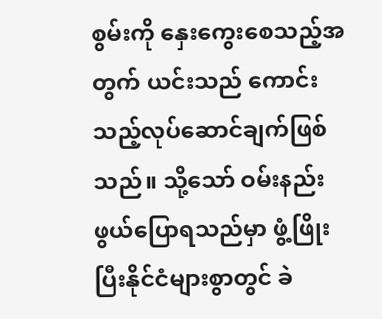စွမ်းကို နှေးကွေးစေသည့်အတွက် ယင်းသည် ကောင်းသည့်လုပ်ဆောင်ချက်ဖြစ်သည်။ သို့သော် ဝမ်းနည်းဖွယ်ပြောရသည်မှာ ဖွံ့ဖြိုးပြီးနိုင်ငံများစွာတွင် ခဲ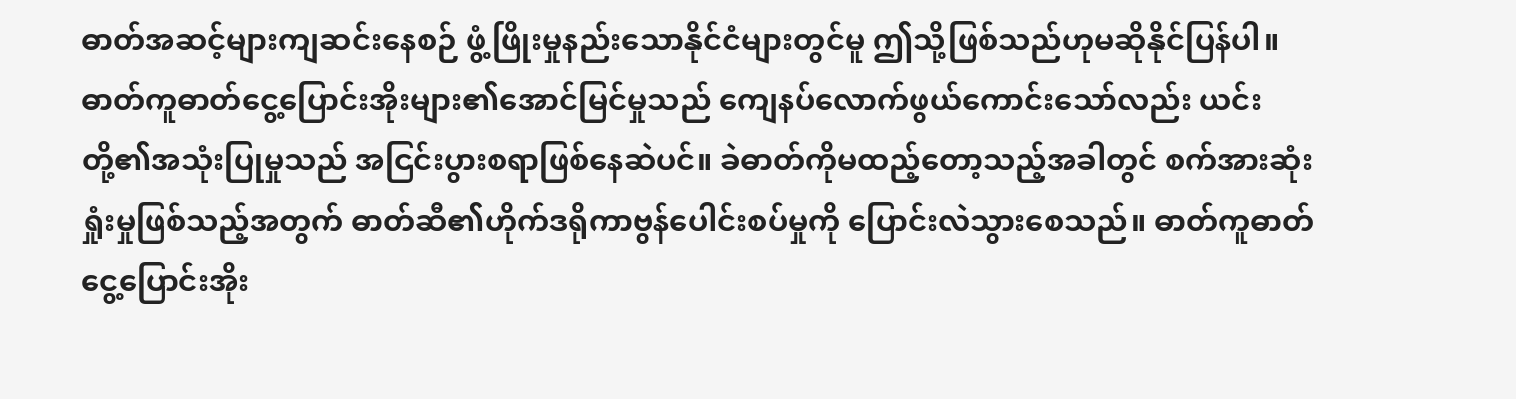ဓာတ်အဆင့်များကျဆင်းနေစဉ် ဖွံ့ဖြိုးမှုနည်းသောနိုင်ငံများတွင်မူ ဤသို့ဖြစ်သည်ဟုမဆိုနိုင်ပြန်ပါ။
ဓာတ်ကူဓာတ်ငွေ့ပြောင်းအိုးများ၏အောင်မြင်မှုသည် ကျေနပ်လောက်ဖွယ်ကောင်းသော်လည်း ယင်းတို့၏အသုံးပြုမှုသည် အငြင်းပွားစရာဖြစ်နေဆဲပင်။ ခဲဓာတ်ကိုမထည့်တော့သည့်အခါတွင် စက်အားဆုံးရှုံးမှုဖြစ်သည့်အတွက် ဓာတ်ဆီ၏ဟိုက်ဒရိုကာဗွန်ပေါင်းစပ်မှုကို ပြောင်းလဲသွားစေသည်။ ဓာတ်ကူဓာတ်ငွေ့ပြောင်းအိုး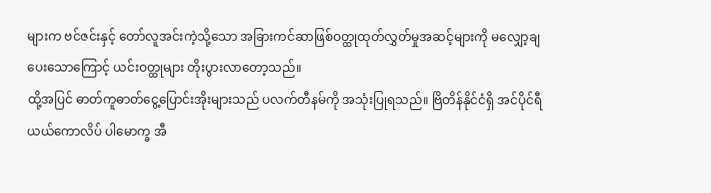များက ဗင်ဇင်းနှင့် တော်လူအင်းကဲ့သို့သော အခြားကင်ဆာဖြစ်ဝတ္ထုထုတ်လွှတ်မှုအဆင့်များကို မလျှော့ချပေးသောကြောင့် ယင်းဝတ္ထုများ တိုးပွားလာတော့သည်။
ထို့အပြင် ဓာတ်ကူဓာတ်ငွေ့ပြောင်းအိုးများသည် ပလက်တီနမ်ကို အသုံးပြုရသည်။ ဗြိတိန်နိုင်ငံရှိ အင်ပိုင်ရီယယ်ကောလိပ် ပါမောက္ခ အီ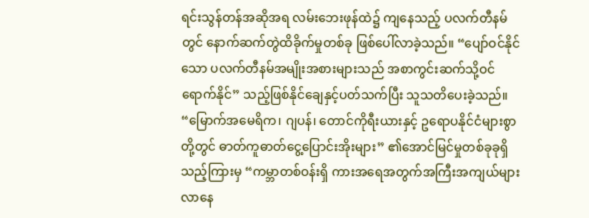ရင်းသွန်တန်အဆိုအရ လမ်းဘေးဖုန်ထဲ၌ ကျနေသည့် ပလက်တီနမ်တွင် နောက်ဆက်တွဲထိခိုက်မှုတစ်ခု ဖြစ်ပေါ်လာခဲ့သည်။ “ပျော်ဝင်နိုင်သော ပလက်တီနမ်အမျိုးအစားများသည် အစာကွင်းဆက်သို့ဝင်ရောက်နိုင်” သည့်ဖြစ်နိုင်ချေနှင့်ပတ်သက်ပြီး သူသတိပေးခဲ့သည်။
“မြောက်အမေရိက၊ ဂျပန်၊ တောင်ကိုရီးယားနှင့် ဥရောပနိုင်ငံများစွာတို့တွင် ဓာတ်ကူဓာတ်ငွေ့ပြောင်းအိုးများ” ၏အောင်မြင်မှုတစ်ခုခုရှိသည့်ကြားမှ “ကမ္ဘာတစ်ဝန်းရှိ ကားအရေအတွက်အကြီးအကျယ်များလာနေ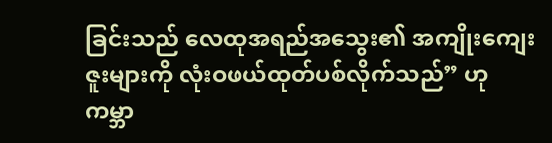ခြင်းသည် လေထုအရည်အသွေး၏ အကျိုးကျေးဇူးများကို လုံးဝဖယ်ထုတ်ပစ်လိုက်သည်” ဟု ကမ္ဘာ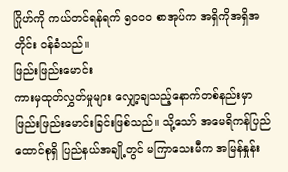ဂြိုဟ်ကို ကယ်တင်ရန်ရက် ၅၀၀၀ စာအုပ်က အရှိကိုအရှိအတိုင်း ဝန်ခံသည်။
ဖြည်းဖြည်းမောင်း
ကားမှထုတ်လွှတ်မှုများ လျှော့ချသည့်နောက်တစ်နည်းမှာ ဖြည်းဖြည်းမောင်းခြင်းဖြစ်သည်။ သို့သော် အမေရိကန်ပြည်ထောင်စုရှိ ပြည်နယ်အချို့တွင် မကြာသေးမီက အမြန်နှုန်း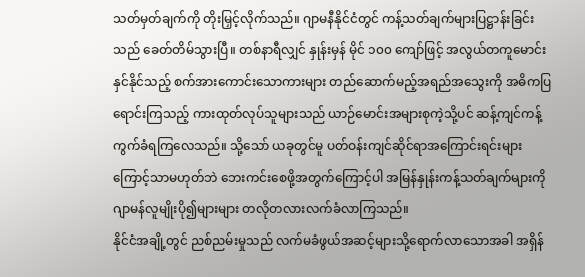သတ်မှတ်ချက်ကို တိုးမြှင့်လိုက်သည်။ ဂျာမနီနိုင်ငံတွင် ကန့်သတ်ချက်များပြဋ္ဌာန်းခြင်းသည် ခေတ်တိမ်သွားပြီ။ တစ်နာရီလျှင် နှုန်းမှန် မိုင် ၁၀၀ ကျော်ဖြင့် အလွယ်တကူမောင်းနှင်နိုင်သည့် စက်အားကောင်းသောကားများ တည်ဆောက်မည့်အရည်အသွေးကို အဓိကပြရောင်းကြသည့် ကားထုတ်လုပ်သူများသည် ယာဉ်မောင်းအများစုကဲ့သို့ပင် ဆန့်ကျင်ကန့်ကွက်ခံရကြလေသည်။ သို့သော် ယခုတွင်မူ ပတ်ဝန်းကျင်ဆိုင်ရာအကြောင်းရင်းများကြောင့်သာမဟုတ်ဘဲ ဘေးကင်းစေဖို့အတွက်ကြောင့်ပါ အမြန်နှုန်းကန့်သတ်ချက်များကို ဂျာမန်လူမျိုးပို၍များများ တလိုတလားလက်ခံလာကြသည်။
နိုင်ငံအချို့တွင် ညစ်ညမ်းမှုသည် လက်မခံဖွယ်အဆင့်များသို့ရောက်လာသောအခါ အရှိန်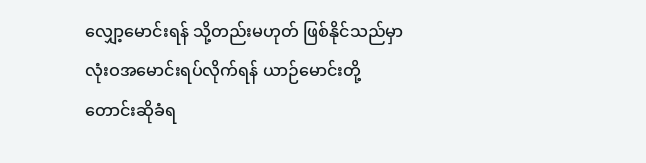လျှော့မောင်းရန် သို့တည်းမဟုတ် ဖြစ်နိုင်သည်မှာ လုံးဝအမောင်းရပ်လိုက်ရန် ယာဉ်မောင်းတို့ တောင်းဆိုခံရ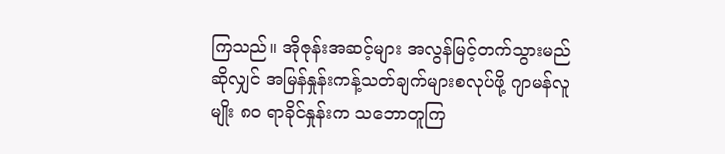ကြသည်။ အိုဇုန်းအဆင့်များ အလွန်မြင့်တက်သွားမည်ဆိုလျှင် အမြန်နှုန်းကန့်သတ်ချက်များစလုပ်ဖို့ ဂျာမန်လူမျိုး ၈၀ ရာခိုင်နှုန်းက သဘောတူကြ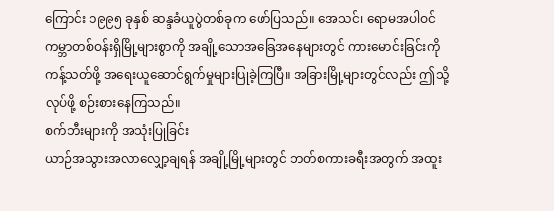ကြောင်း ၁၉၉၅ ခုနှစ် ဆန္ဒခံယူပွဲတစ်ခုက ဖော်ပြသည်။ အေသင်၊ ရောမအပါဝင် ကမ္ဘာတစ်ဝန်းရှိမြို့များစွာကို အချို့သောအခြေအနေများတွင် ကားမောင်းခြင်းကို ကန့်သတ်ဖို့ အရေးယူဆောင်ရွက်မှုများပြုခဲ့ကြပြီ။ အခြားမြို့များတွင်လည်း ဤသို့လုပ်ဖို့ စဉ်းစားနေကြသည်။
စက်ဘီးများကို အသုံးပြုခြင်း
ယာဉ်အသွားအလာလျှော့ချရန် အချို့မြို့များတွင် ဘတ်စကားခရီးအတွက် အထူး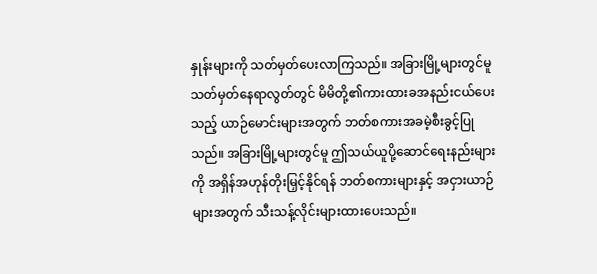နှုန်းများကို သတ်မှတ်ပေးလာကြသည်။ အခြားမြို့များတွင်မူ သတ်မှတ်နေရာလွတ်တွင် မိမိတို့၏ကားထားခအနည်းငယ်ပေးသည့် ယာဉ်မောင်းများအတွက် ဘတ်စကားအခမဲ့စီးခွင့်ပြုသည်။ အခြားမြို့များတွင်မူ ဤသယ်ယူပို့ဆောင်ရေးနည်းများကို အရှိန်အဟုန်တိုးမြှင့်နိုင်ရန် ဘတ်စကားများနှင့် အငှားယာဉ်များအတွက် သီးသန့်လိုင်းများထားပေးသည်။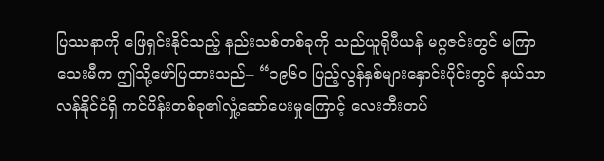ပြဿနာကို ဖြေရှင်းနိုင်သည့် နည်းသစ်တစ်ခုကို သည်ယူရိုပီယန် မဂ္ဂဇင်းတွင် မကြာသေးမီက ဤသို့ဖော်ပြထားသည်– “၁၉၆၀ ပြည့်လွန်နှစ်များနှောင်းပိုင်းတွင် နယ်သာလန်နိုင်ငံရှိ ကင်ပိန်းတစ်ခု၏လှုံ့ဆော်ပေးမှုကြောင့် လေးဘီးတပ်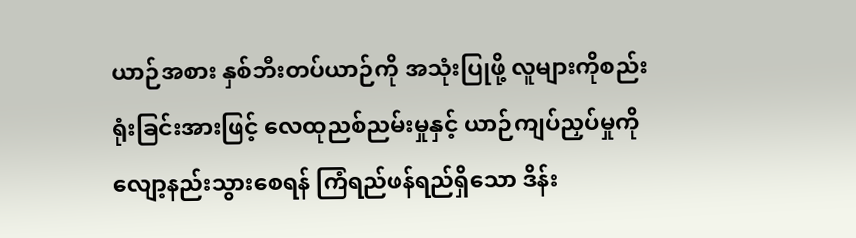ယာဉ်အစား နှစ်ဘီးတပ်ယာဉ်ကို အသုံးပြုဖို့ လူများကိုစည်းရုံးခြင်းအားဖြင့် လေထုညစ်ညမ်းမှုနှင့် ယာဉ်ကျပ်ညှပ်မှုကို လျော့နည်းသွားစေရန် ကြံရည်ဖန်ရည်ရှိသော ဒိန်း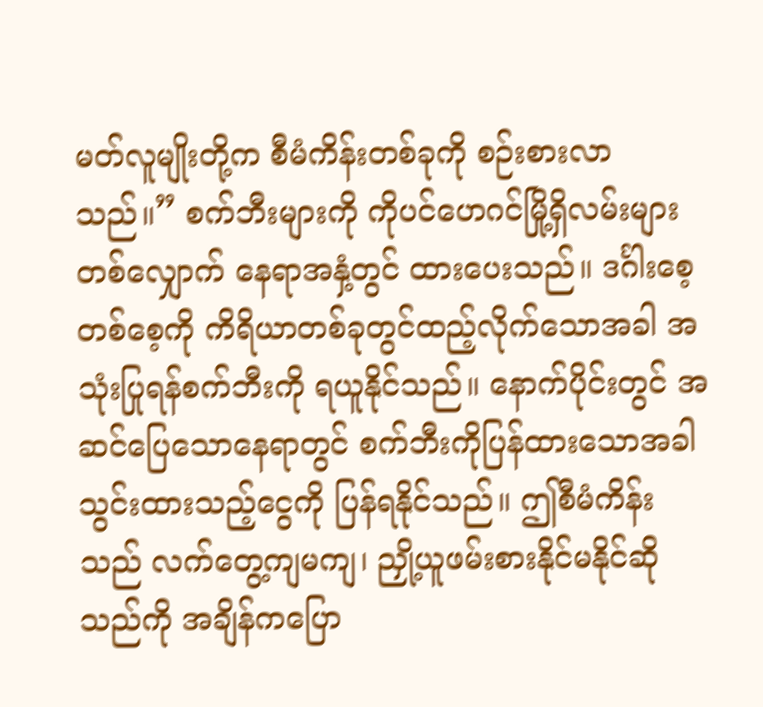မတ်လူမျိုးတို့က စီမံကိန်းတစ်ခုကို စဉ်းစားလာသည်။” စက်ဘီးများကို ကိုပင်ဟေဂင်မြို့ရှိလမ်းများတစ်လျှောက် နေရာအနှံ့တွင် ထားပေးသည်။ ဒင်္ဂါးစေ့တစ်စေ့ကို ကိရိယာတစ်ခုတွင်ထည့်လိုက်သောအခါ အသုံးပြုရန်စက်ဘီးကို ရယူနိုင်သည်။ နောက်ပိုင်းတွင် အဆင်ပြေသောနေရာတွင် စက်ဘီးကိုပြန်ထားသောအခါ သွင်းထားသည့်ငွေကို ပြန်ရနိုင်သည်။ ဤစီမံကိန်းသည် လက်တွေ့ကျမကျ၊ ညှို့ယူဖမ်းစားနိုင်မနိုင်ဆိုသည်ကို အချိန်ကပြော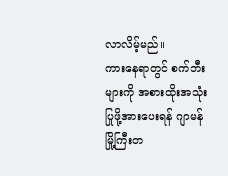လာလိမ့်မည်။
ကားနေရာတွင် စက်ဘီးများကို အစားထိုးအသုံးပြုဖို့အားပေးရန် ဂျာမန်မြို့ကြီးတ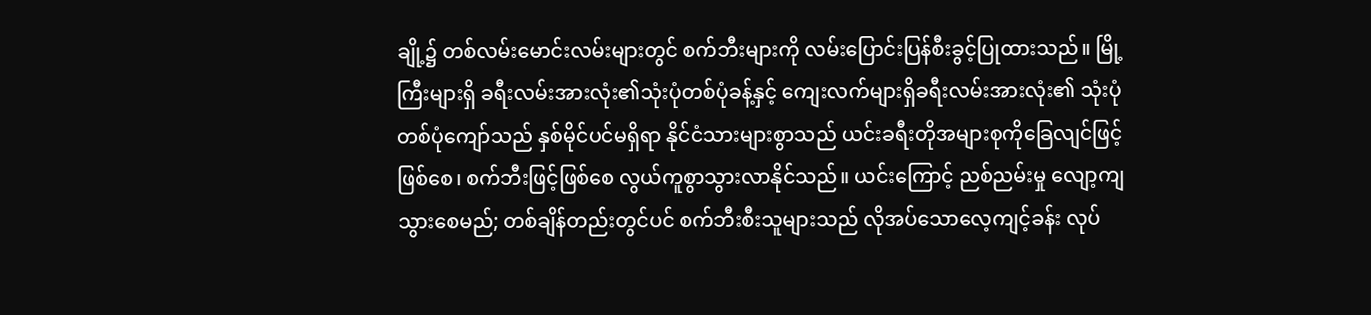ချို့၌ တစ်လမ်းမောင်းလမ်းများတွင် စက်ဘီးများကို လမ်းပြောင်းပြန်စီးခွင့်ပြုထားသည်။ မြို့ကြီးများရှိ ခရီးလမ်းအားလုံး၏သုံးပုံတစ်ပုံခန့်နှင့် ကျေးလက်များရှိခရီးလမ်းအားလုံး၏ သုံးပုံတစ်ပုံကျော်သည် နှစ်မိုင်ပင်မရှိရာ နိုင်ငံသားများစွာသည် ယင်းခရီးတိုအများစုကိုခြေလျင်ဖြင့်ဖြစ်စေ၊ စက်ဘီးဖြင့်ဖြစ်စေ လွယ်ကူစွာသွားလာနိုင်သည်။ ယင်းကြောင့် ညစ်ညမ်းမှု လျော့ကျသွားစေမည်; တစ်ချိန်တည်းတွင်ပင် စက်ဘီးစီးသူများသည် လိုအပ်သောလေ့ကျင့်ခန်း လုပ်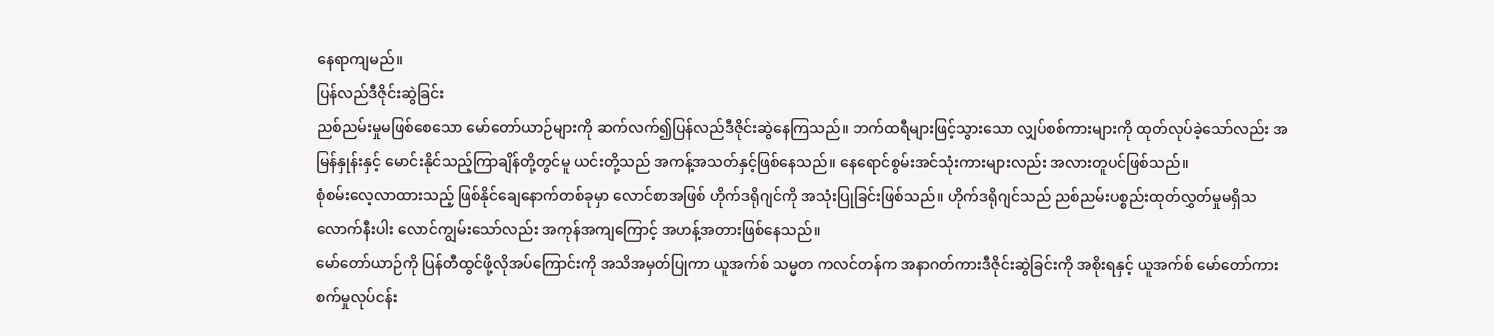နေရာကျမည်။
ပြန်လည်ဒီဇိုင်းဆွဲခြင်း
ညစ်ညမ်းမှုမဖြစ်စေသော မော်တော်ယာဉ်များကို ဆက်လက်၍ပြန်လည်ဒီဇိုင်းဆွဲနေကြသည်။ ဘက်ထရီများဖြင့်သွားသော လျှပ်စစ်ကားများကို ထုတ်လုပ်ခဲ့သော်လည်း အမြန်နှုန်းနှင့် မောင်းနိုင်သည့်ကြာချိန်တို့တွင်မူ ယင်းတို့သည် အကန့်အသတ်နှင့်ဖြစ်နေသည်။ နေရောင်စွမ်းအင်သုံးကားများလည်း အလားတူပင်ဖြစ်သည်။
စုံစမ်းလေ့လာထားသည့် ဖြစ်နိုင်ချေနောက်တစ်ခုမှာ လောင်စာအဖြစ် ဟိုက်ဒရိုဂျင်ကို အသုံးပြုခြင်းဖြစ်သည်။ ဟိုက်ဒရိုဂျင်သည် ညစ်ညမ်းပစ္စည်းထုတ်လွှတ်မှုမရှိသလောက်နီးပါး လောင်ကျွမ်းသော်လည်း အကုန်အကျကြောင့် အဟန့်အတားဖြစ်နေသည်။
မော်တော်ယာဉ်ကို ပြန်တီထွင်ဖို့လိုအပ်ကြောင်းကို အသိအမှတ်ပြုကာ ယူအက်စ် သမ္မတ ကလင်တန်က အနာဂတ်ကားဒီဇိုင်းဆွဲခြင်းကို အစိုးရနှင့် ယူအက်စ် မော်တော်ကားစက်မှုလုပ်ငန်း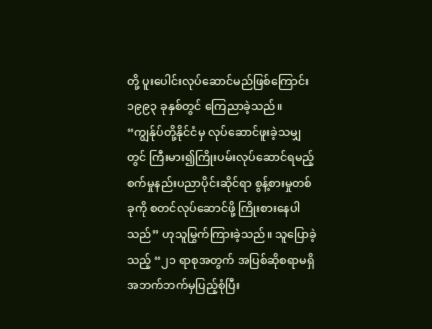တို့ ပူးပေါင်းလုပ်ဆောင်မည်ဖြစ်ကြောင်း ၁၉၉၃ ခုနှစ်တွင် ကြေညာခဲ့သည်။ “ကျွန်ုပ်တို့နိုင်ငံမှ လုပ်ဆောင်ဖူးခဲ့သမျှတွင် ကြီးမား၍ကြိုးပမ်းလုပ်ဆောင်ရမည့် စက်မှုနည်းပညာပိုင်းဆိုင်ရာ စွန့်စားမှုတစ်ခုကို စတင်လုပ်ဆောင်ဖို့ ကြိုးစားနေပါသည်” ဟုသူမြွက်ကြားခဲ့သည်။ သူပြောခဲ့သည့် “၂၁ ရာစုအတွက် အပြစ်ဆိုစရာမရှိ အဘက်ဘက်မှပြည့်စုံပြီး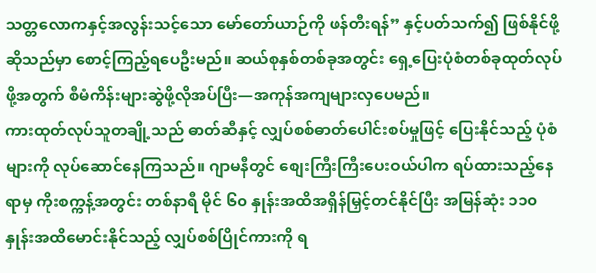သတ္တလောကနှင့်အလွန်းသင့်သော မော်တော်ယာဉ်ကို ဖန်တီးရန်” နှင့်ပတ်သက်၍ ဖြစ်နိုင်ဖို့ဆိုသည်မှာ စောင့်ကြည့်ရပေဦးမည်။ ဆယ်စုနှစ်တစ်ခုအတွင်း ရှေ့ပြေးပုံစံတစ်ခုထုတ်လုပ်ဖို့အတွက် စီမံကိန်းများဆွဲဖို့လိုအပ်ပြီး—အကုန်အကျများလှပေမည်။
ကားထုတ်လုပ်သူတချို့သည် ဓာတ်ဆီနှင့် လျှပ်စစ်ဓာတ်ပေါင်းစပ်မှုဖြင့် ပြေးနိုင်သည့် ပုံစံများကို လုပ်ဆောင်နေကြသည်။ ဂျာမနီတွင် စျေးကြီးကြီးပေးဝယ်ပါက ရပ်ထားသည့်နေရာမှ ကိုးစက္ကန့်အတွင်း တစ်နာရီ မိုင် ၆၀ နှုန်းအထိအရှိန်မြှင့်တင်နိုင်ပြီး အမြန်ဆုံး ၁၁၀ နှုန်းအထိမောင်းနိုင်သည့် လျှပ်စစ်ပြိုင်ကားကို ရ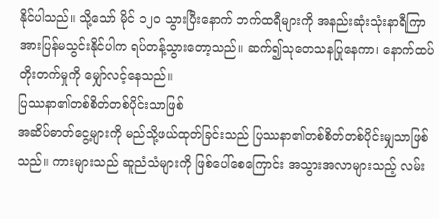နိုင်ပါသည်။ သို့သော် မိုင် ၁၂၀ သွားပြီးနောက် ဘက်ထရီများကို အနည်းဆုံးသုံးနာရီကြာ အားပြန်မသွင်းနိုင်ပါက ရပ်တန့်သွားတော့သည်။ ဆက်၍သုတေသနပြုနေကာ၊ နောက်ထပ်တိုးတက်မှုကို မျှော်လင့်နေသည်။
ပြဿနာ၏တစ်စိတ်တစ်ပိုင်းသာဖြစ်
အဆိပ်ဓာတ်ငွေ့များကို မည်သို့ဖယ်ထုတ်ခြင်းသည် ပြဿနာ၏တစ်စိတ်တစ်ပိုင်းမျှသာဖြစ်သည်။ ကားများသည် ဆူညံသံများကို ဖြစ်ပေါ်စေကြောင်း အသွားအလာများသည့် လမ်း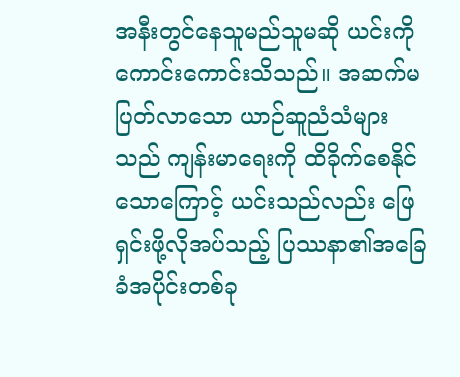အနီးတွင်နေသူမည်သူမဆို ယင်းကို ကောင်းကောင်းသိသည်။ အဆက်မပြတ်လာသော ယာဉ်ဆူညံသံများသည် ကျန်းမာရေးကို ထိခိုက်စေနိုင်သောကြောင့် ယင်းသည်လည်း ဖြေရှင်းဖို့လိုအပ်သည့် ပြဿနာ၏အခြေခံအပိုင်းတစ်ခု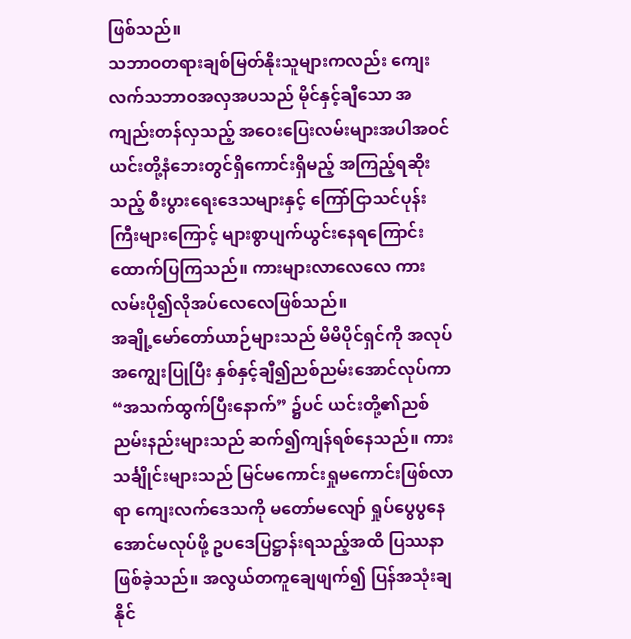ဖြစ်သည်။
သဘာဝတရားချစ်မြတ်နိုးသူများကလည်း ကျေးလက်သဘာဝအလှအပသည် မိုင်နှင့်ချီသော အကျည်းတန်လှသည့် အဝေးပြေးလမ်းများအပါအဝင် ယင်းတို့နံဘေးတွင်ရှိကောင်းရှိမည့် အကြည့်ရဆိုးသည့် စီးပွားရေးဒေသများနှင့် ကြော်ငြာသင်ပုန်းကြီးများကြောင့် များစွာပျက်ယွင်းနေရကြောင်း ထောက်ပြကြသည်။ ကားများလာလေလေ ကားလမ်းပို၍လိုအပ်လေလေဖြစ်သည်။
အချို့မော်တော်ယာဉ်များသည် မိမိပိုင်ရှင်ကို အလုပ်အကျွေးပြုပြီး နှစ်နှင့်ချီ၍ညစ်ညမ်းအောင်လုပ်ကာ “အသက်ထွက်ပြီးနောက်” ၌ပင် ယင်းတို့၏ညစ်ညမ်းနည်းများသည် ဆက်၍ကျန်ရစ်နေသည်။ ကားသင်္ချိုင်းများသည် မြင်မကောင်းရှုမကောင်းဖြစ်လာရာ ကျေးလက်ဒေသကို မတော်မလျော် ရှုပ်ပွေပွနေအောင်မလုပ်ဖို့ ဥပဒေပြဋ္ဌာန်းရသည့်အထိ ပြဿနာဖြစ်ခဲ့သည်။ အလွယ်တကူချေဖျက်၍ ပြန်အသုံးချနိုင်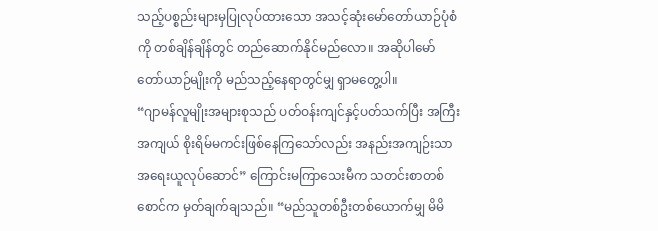သည့်ပစ္စည်းများမှပြုလုပ်ထားသော အသင့်ဆုံးမော်တော်ယာဉ်ပုံစံကို တစ်ချိန်ချိန်တွင် တည်ဆောက်နိုင်မည်လော။ အဆိုပါမော်တော်ယာဉ်မျိုးကို မည်သည့်နေရာတွင်မျှ ရှာမတွေ့ပါ။
“ဂျာမန်လူမျိုးအများစုသည် ပတ်ဝန်းကျင်နှင့်ပတ်သက်ပြီး အကြီးအကျယ် စိုးရိမ်မကင်းဖြစ်နေကြသော်လည်း အနည်းအကျဉ်းသာအရေးယူလုပ်ဆောင်” ကြောင်းမကြာသေးမီက သတင်းစာတစ်စောင်က မှတ်ချက်ချသည်။ “မည်သူတစ်ဦးတစ်ယောက်မျှ မိမိ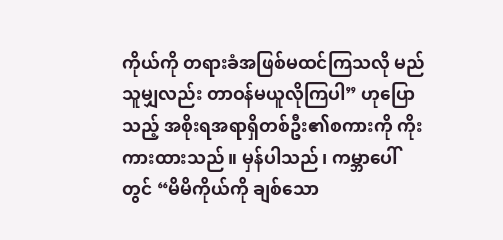ကိုယ်ကို တရားခံအဖြစ်မထင်ကြသလို မည်သူမျှလည်း တာဝန်မယူလိုကြပါ” ဟုပြောသည့် အစိုးရအရာရှိတစ်ဦး၏စကားကို ကိုးကားထားသည်။ မှန်ပါသည်၊ ကမ္ဘာပေါ်တွင် “မိမိကိုယ်ကို ချစ်သော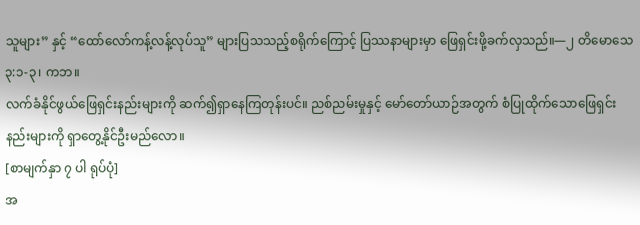သူများ” နှင့် “ထော်လော်ကန့်လန့်လုပ်သူ” များပြသသည့်စရိုက်ကြောင့် ပြဿနာများမှာ ဖြေရှင်းဖို့ခက်လှသည်။—၂ တိမောသေ ၃:၁-၃၊ ကဘ။
လက်ခံနိုင်ဖွယ်ဖြေရှင်းနည်းများကို ဆက်၍ရှာနေကြတုန်းပင်။ ညစ်ညမ်းမှုနှင့် မော်တော်ယာဉ်အတွက် စံပြုထိုက်သောဖြေရှင်းနည်းများကို ရှာတွေ့နိုင်ဦးမည်လော။
[စာမျက်နှာ ၇ ပါ ရုပ်ပုံ]
အ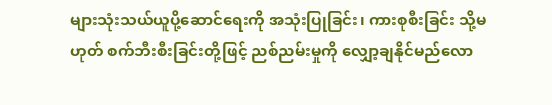များသုံးသယ်ယူပို့ဆောင်ရေးကို အသုံးပြုခြင်း၊ ကားစုစီးခြင်း သို့မဟုတ် စက်ဘီးစီးခြင်းတို့ဖြင့် ညစ်ညမ်းမှုကို လျှော့ချနိုင်မည်လော